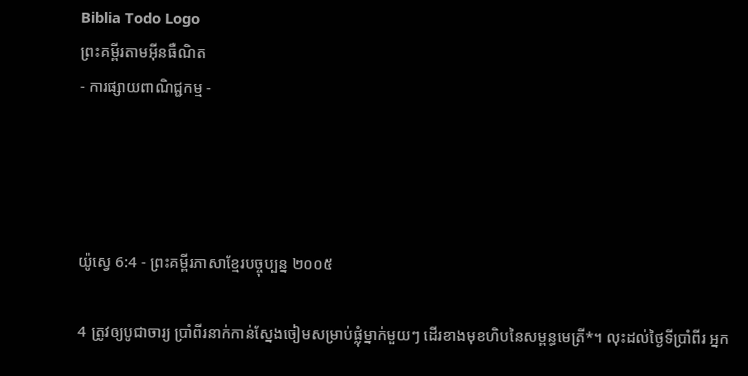Biblia Todo Logo
ព្រះគម្ពីរតាមអ៊ីនធឺណិត
- ការផ្សាយពាណិជ្ជកម្ម -




យ៉ូស្វេ 6:4 - ព្រះគម្ពីរភាសាខ្មែរបច្ចុប្បន្ន ២០០៥

4 ត្រូវឲ្យបូជា‌ចារ្យ ប្រាំ‌ពីរនាក់កាន់ស្នែងចៀមសម្រាប់ផ្លុំម្នាក់មួយៗ ដើរខាងមុខហិបនៃសម្ពន្ធ‌មេត្រី*។ លុះដល់ថ្ងៃទីប្រាំ‌ពីរ អ្នក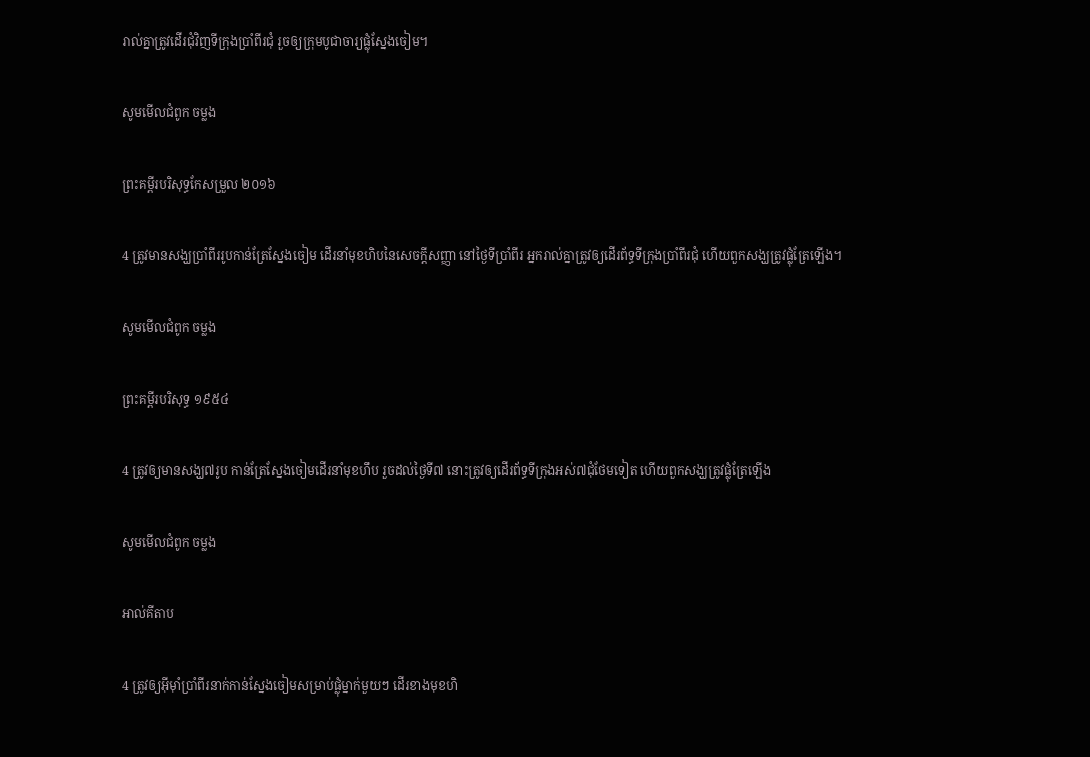រាល់គ្នាត្រូវដើរជុំ‌វិញទីក្រុងប្រាំ‌ពីរជុំ រួចឲ្យក្រុមបូជា‌ចារ្យផ្លុំស្នែងចៀម។

សូមមើលជំពូក ចម្លង

ព្រះគម្ពីរបរិសុទ្ធកែសម្រួល ២០១៦

4 ត្រូវមានសង្ឃប្រាំពីររូបកាន់ត្រែស្នែងចៀម ដើរនាំមុខហិបនៃសេចក្ដីសញ្ញា នៅថ្ងៃទីប្រាំពីរ អ្នករាល់គ្នាត្រូវឲ្យដើរព័ទ្ធទីក្រុងប្រាំពីរជុំ ហើយពួកសង្ឃត្រូវផ្លុំត្រែឡើង។

សូមមើលជំពូក ចម្លង

ព្រះគម្ពីរបរិសុទ្ធ ១៩៥៤

4 ត្រូវឲ្យមានសង្ឃ៧រូប កាន់ត្រែស្នែងចៀមដើរនាំមុខហឹប រួចដល់ថ្ងៃទី៧ នោះត្រូវឲ្យដើរព័ទ្ធទីក្រុងអស់៧ជុំថែមទៀត ហើយពួកសង្ឃត្រូវផ្លុំត្រែឡើង

សូមមើលជំពូក ចម្លង

អាល់គីតាប

4 ត្រូវឲ្យអ៊ីមុាំប្រាំពីរនាក់កាន់ស្នែងចៀមសម្រាប់ផ្លុំម្នាក់មួយៗ ដើរខាងមុខហិ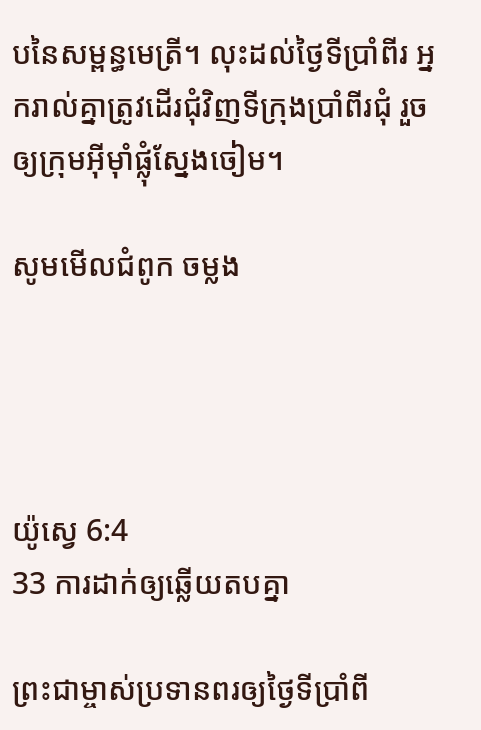បនៃសម្ពន្ធ‌មេត្រី។ លុះដល់ថ្ងៃទីប្រាំពីរ អ្នករាល់គ្នាត្រូវដើរជុំ‌វិញទី‌ក្រុងប្រាំពីរជុំ រួចឲ្យក្រុមអ៊ីមុាំផ្លុំស្នែងចៀម។

សូមមើលជំពូក ចម្លង




យ៉ូស្វេ 6:4
33 ការដាក់ឲ្យឆ្លើយតបគ្នា

ព្រះ‌ជាម្ចាស់ប្រទានពរឲ្យថ្ងៃទីប្រាំ‌ពី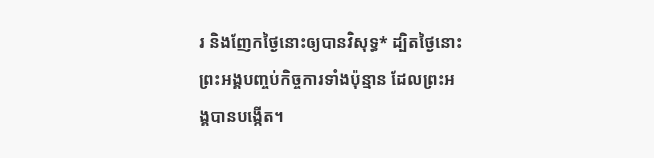រ និងញែកថ្ងៃនោះឲ្យបានវិសុទ្ធ* ដ្បិតថ្ងៃនោះ ព្រះអង្គបញ្ចប់កិច្ចការទាំងប៉ុន្មាន ដែលព្រះអង្គបានបង្កើត។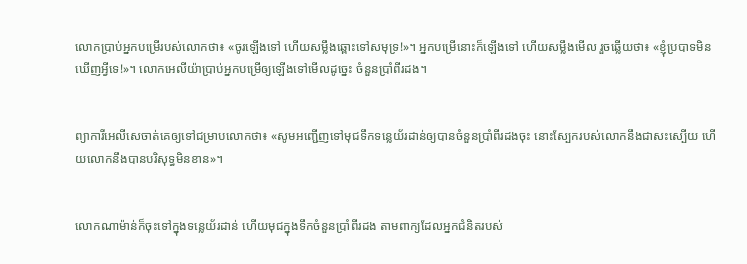លោកប្រាប់អ្នកបម្រើរបស់លោកថា៖ «ចូរឡើងទៅ ហើយសម្លឹងឆ្ពោះទៅសមុទ្រ!»។ អ្នកបម្រើនោះក៏ឡើងទៅ ហើយសម្លឹងមើល រួចឆ្លើយថា៖ «ខ្ញុំប្របាទមិនឃើញអ្វីទេ!»។ លោកអេលីយ៉ាប្រាប់អ្នកបម្រើឲ្យឡើងទៅមើលដូច្នេះ ចំនួនប្រាំ‌ពីរដង។


ព្យាការីអេលីសេចាត់គេឲ្យទៅជម្រាបលោកថា៖ «សូមអញ្ជើញទៅមុជទឹកទន្លេយ័រដាន់ឲ្យបានចំនួនប្រាំ‌ពីរដងចុះ នោះស្បែករបស់លោកនឹងជាសះ‌ស្បើយ ហើយលោកនឹងបានបរិសុទ្ធមិនខាន»។


លោកណាម៉ាន់ក៏ចុះទៅក្នុងទន្លេយ័រដាន់ ហើយមុជក្នុងទឹកចំនួនប្រាំ‌ពីរដង តាមពាក្យដែលអ្នកជំនិតរបស់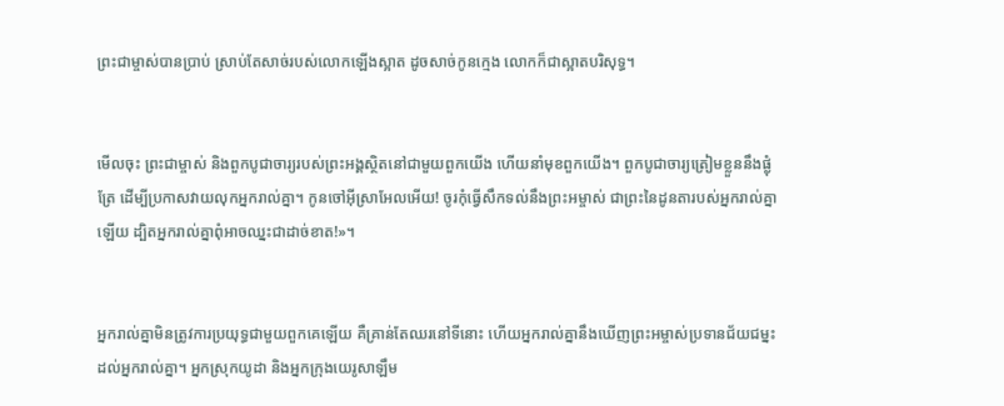ព្រះ‌ជាម្ចាស់បានប្រាប់ ស្រាប់តែសាច់របស់លោកឡើងស្អាត ដូចសាច់កូនក្មេង លោកក៏ជាស្អាតបរិសុទ្ធ។


មើលចុះ ព្រះ‌ជាម្ចាស់ និងពួកបូជា‌ចារ្យរបស់ព្រះអង្គស្ថិតនៅជាមួយពួកយើង ហើយនាំមុខពួកយើង។ ពួកបូជា‌ចារ្យត្រៀមខ្លួននឹងផ្លុំត្រែ ដើម្បីប្រកាសវាយលុកអ្នករាល់គ្នា។ កូនចៅអ៊ីស្រា‌អែលអើយ! ចូរកុំធ្វើសឹកទល់នឹងព្រះ‌អម្ចាស់ ជាព្រះនៃដូនតារបស់អ្នករាល់គ្នាឡើយ ដ្បិតអ្នករាល់គ្នាពុំអាចឈ្នះជាដាច់ខាត!»។


អ្នករាល់គ្នាមិនត្រូវការប្រយុទ្ធជាមួយពួកគេឡើយ គឺគ្រាន់តែឈរនៅទីនោះ ហើយអ្នករាល់គ្នានឹងឃើញព្រះ‌អម្ចាស់ប្រទានជ័យ‌ជម្នះ ដល់អ្នករាល់គ្នា។ អ្នកស្រុកយូដា និងអ្នកក្រុងយេរូ‌សាឡឹម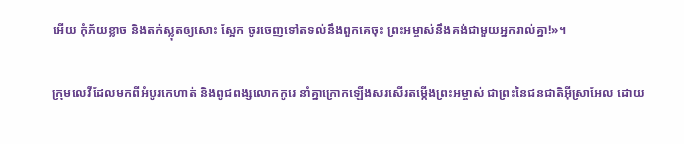អើយ កុំភ័យខ្លាច និងតក់‌ស្លុតឲ្យសោះ ស្អែក ចូរចេញទៅតទល់នឹងពួកគេចុះ ព្រះ‌អម្ចាស់នឹងគង់ជាមួយអ្នករាល់គ្នា!»។


ក្រុមលេវីដែលមកពីអំបូរកេ‌ហាត់ និងពូជ‌ពង្សលោកកូរេ នាំគ្នាក្រោកឡើងសរសើរតម្កើងព្រះ‌អម្ចាស់ ជាព្រះនៃជន‌ជាតិអ៊ីស្រា‌អែល ដោយ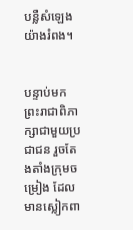បន្លឺសំឡេងយ៉ាងរំពង។


បន្ទាប់មក ព្រះ‌រាជាពិភាក្សាជាមួយប្រជា‌ជន រួចតែង‌តាំងក្រុមចម្រៀង ដែលមានស្លៀកពា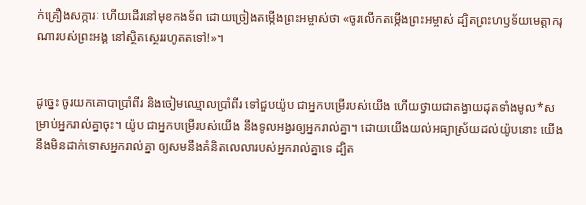ក់គ្រឿងសក្ការៈ ហើយដើរនៅមុខកង‌ទ័ព ដោយច្រៀងតម្កើងព្រះ‌អម្ចាស់ថា «ចូរលើកតម្កើងព្រះ‌អម្ចាស់ ដ្បិតព្រះ‌ហឫទ័យមេត្តាករុណារបស់ព្រះអង្គ នៅស្ថិត‌ស្ថេររហូតតទៅ!»។


ដូច្នេះ ចូរយកគោបាប្រាំ‌ពីរ និងចៀមឈ្មោលប្រាំ‌ពីរ ទៅជួបយ៉ូប ជាអ្នកបម្រើរបស់យើង ហើយថ្វាយជាតង្វាយដុតទាំងមូល*សម្រាប់អ្នករាល់គ្នាចុះ។ យ៉ូប ជាអ្នកបម្រើរបស់យើង នឹងទូល‌អង្វរឲ្យអ្នករាល់គ្នា។ ដោយយើងយល់អធ្យាស្រ័យដល់យ៉ូបនោះ យើងនឹងមិនដាក់ទោសអ្នករាល់គ្នា ឲ្យសមនឹងគំនិតលេលារបស់អ្នករាល់គ្នាទេ ដ្បិត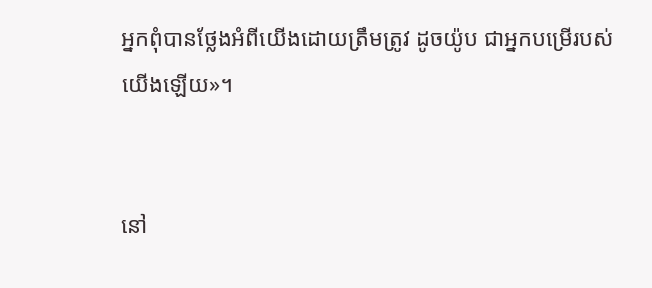អ្នកពុំបានថ្លែងអំពីយើងដោយត្រឹមត្រូវ ដូចយ៉ូប ជាអ្នកបម្រើរបស់យើងឡើយ»។


នៅ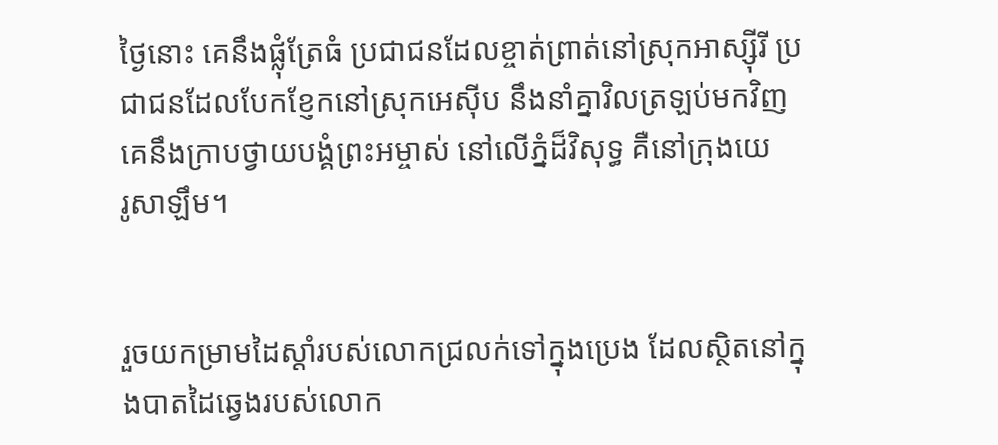ថ្ងៃនោះ គេនឹងផ្លុំត្រែធំ ប្រជា‌ជនដែលខ្ចាត់ព្រាត់នៅស្រុកអាស្ស៊ីរី ប្រជា‌ជនដែលបែក‌ខ្ញែកនៅស្រុកអេស៊ីប នឹងនាំគ្នាវិលត្រឡប់មកវិញ គេនឹងក្រាបថ្វាយ‌បង្គំព្រះ‌អម្ចាស់ នៅលើភ្នំដ៏វិសុទ្ធ គឺនៅក្រុងយេរូ‌សាឡឹម។


រួចយកម្រាមដៃស្ដាំរបស់លោកជ្រលក់ទៅក្នុងប្រេង ដែលស្ថិតនៅក្នុងបាតដៃឆ្វេងរបស់លោក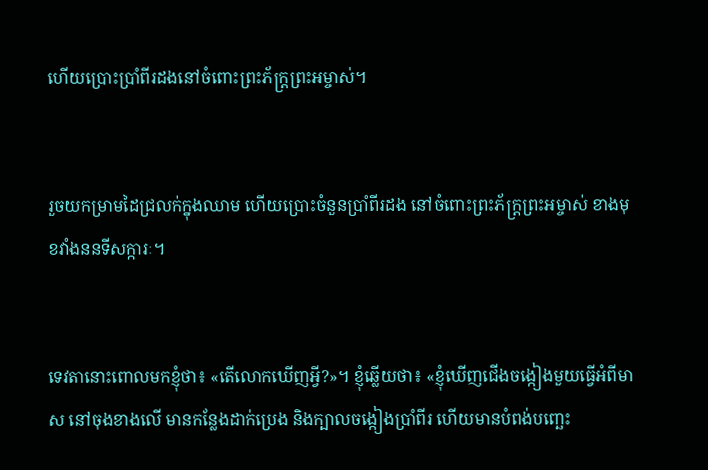ហើយប្រោះប្រាំ‌ពីរដងនៅចំពោះព្រះ‌ភ័ក្ត្រព្រះ‌អម្ចាស់។


រួចយកម្រាមដៃជ្រលក់ក្នុងឈាម ហើយប្រោះចំនួនប្រាំ‌ពីរដង នៅចំពោះព្រះ‌ភ័ក្ត្រព្រះ‌អម្ចាស់ ខាងមុខវាំងននទីសក្ការៈ។


ទេវតានោះពោលមកខ្ញុំថា៖ «តើលោកឃើញអ្វី?»។ ខ្ញុំឆ្លើយថា៖ «ខ្ញុំឃើញជើងចង្កៀងមួយធ្វើអំពីមាស នៅចុងខាងលើ មានកន្លែងដាក់ប្រេង និងក្បាលចង្កៀងប្រាំ‌ពីរ ហើយមានបំពង់បញ្ឆេះ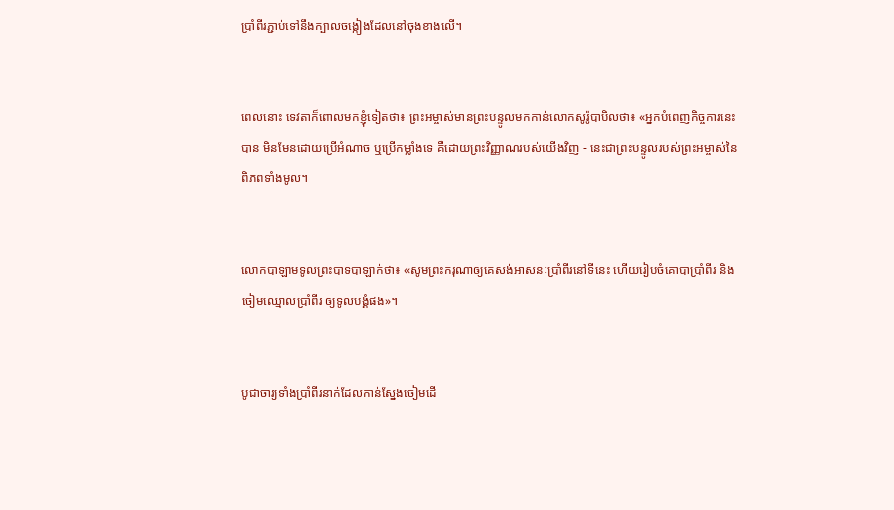ប្រាំ‌ពីរភ្ជាប់ទៅនឹងក្បាលចង្កៀងដែលនៅចុងខាងលើ។


ពេលនោះ ទេវតាក៏ពោលមកខ្ញុំទៀតថា៖ ព្រះ‌អម្ចាស់មានព្រះ‌បន្ទូលមកកាន់លោកសូរ៉ូ‌បាបិលថា៖ «អ្នកបំពេញកិច្ចការនេះបាន មិនមែនដោយប្រើអំណាច ឬប្រើកម្លាំងទេ គឺដោយព្រះ‌វិញ្ញាណរបស់យើងវិញ - នេះជាព្រះ‌បន្ទូលរបស់ព្រះ‌អម្ចាស់នៃពិភពទាំងមូល។


លោកបាឡាមទូលព្រះ‌បាទបាឡាក់ថា៖ «សូមព្រះ‌ករុណាឲ្យគេសង់អាសនៈប្រាំ‌ពីរនៅទីនេះ ហើយរៀបចំគោបាប្រាំ‌ពីរ និងចៀមឈ្មោលប្រាំ‌ពីរ ឲ្យទូលបង្គំផង»។


បូជា‌ចារ្យទាំងប្រាំ‌ពីរនាក់ដែលកាន់ស្នែងចៀមដើ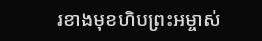រខាងមុខហិបព្រះ‌អម្ចាស់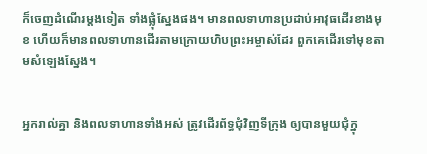ក៏ចេញដំណើរម្ដងទៀត ទាំងផ្លុំស្នែងផង។ មានពលទាហានប្រដាប់អាវុធដើរខាងមុខ ហើយក៏មានពលទាហានដើរតាមក្រោយហិបព្រះ‌អម្ចាស់ដែរ ពួកគេដើរទៅមុខតាមសំឡេងស្នែង។


អ្នករាល់គ្នា និងពលទាហានទាំងអស់ ត្រូវដើរព័ទ្ធជុំ‌វិញទីក្រុង ឲ្យបានមួយជុំក្នុ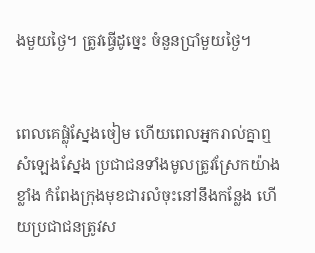ងមួយថ្ងៃ។ ត្រូវធ្វើដូច្នេះ ចំនួនប្រាំមួយថ្ងៃ។


ពេលគេផ្លុំស្នែងចៀម ហើយពេលអ្នករាល់គ្នាឮសំឡេងស្នែង ប្រជា‌ជនទាំងមូលត្រូវស្រែកយ៉ាងខ្លាំង កំពែងក្រុងមុខជារលំចុះនៅនឹងកន្លែង ហើយប្រជា‌ជនត្រូវស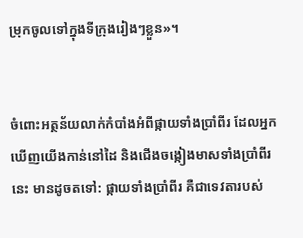ម្រុកចូលទៅក្នុងទីក្រុងរៀងៗខ្លួន»។


ចំពោះអត្ថ‌ន័យលាក់កំបាំងអំពីផ្កាយទាំងប្រាំ‌ពីរ ដែលអ្នកឃើញយើងកាន់នៅដៃ និងជើងចង្កៀងមាសទាំងប្រាំ‌ពីរនេះ មានដូចតទៅ: ផ្កាយទាំងប្រាំ‌ពីរ គឺជាទេវតារបស់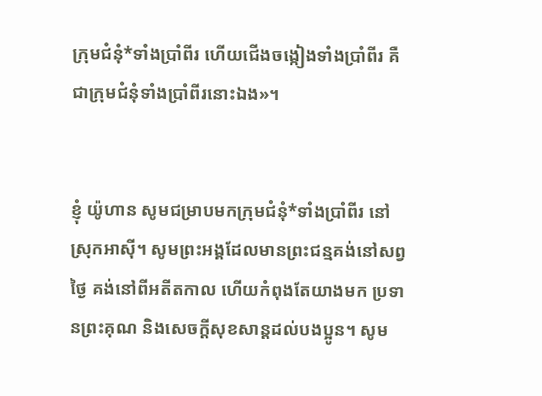ក្រុម‌ជំនុំ*ទាំងប្រាំ‌ពីរ ហើយជើងចង្កៀងទាំងប្រាំ‌ពីរ គឺជាក្រុម‌ជំនុំទាំងប្រាំ‌ពីរនោះឯង»។


ខ្ញុំ យ៉ូហាន សូមជម្រាបមកក្រុម‌ជំនុំ*ទាំងប្រាំ‌ពីរ នៅស្រុកអាស៊ី។ សូមព្រះអង្គដែលមានព្រះ‌ជន្មគង់នៅសព្វថ្ងៃ គង់នៅពីអតីតកាល ហើយកំពុងតែយាងមក ប្រទានព្រះ‌គុណ និងសេចក្ដីសុខ‌សាន្តដល់បងប្អូន។ សូម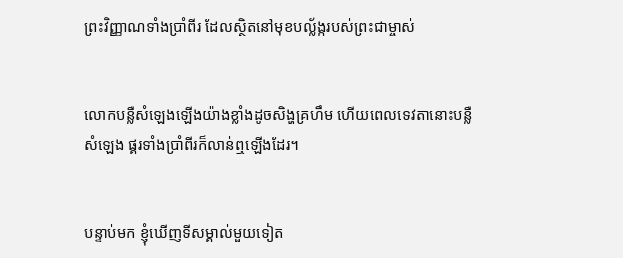ព្រះ‌វិញ្ញាណទាំងប្រាំ‌ពីរ ដែលស្ថិតនៅមុខបល្ល័ង្ករបស់ព្រះ‌ជា‌ម្ចាស់


លោកបន្លឺសំឡេងឡើងយ៉ាងខ្លាំងដូចសិង្ហគ្រហឹម ហើយពេលទេវតានោះបន្លឺសំឡេង ផ្គរទាំងប្រាំ‌ពីរក៏លាន់ឮឡើងដែរ។


បន្ទាប់មក ខ្ញុំឃើញទីសម្គាល់មួយទៀត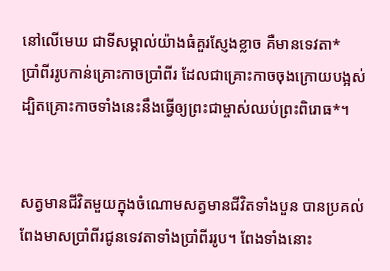នៅលើមេឃ ជាទីសម្គាល់យ៉ាងធំគួរស្ញែងខ្លាច គឺមានទេវតា*ប្រាំ‌ពីររូបកាន់គ្រោះកាចប្រាំ‌ពីរ ដែលជាគ្រោះកាចចុងក្រោយបង្អស់ ដ្បិតគ្រោះកាចទាំងនេះនឹងធ្វើឲ្យព្រះ‌ជា‌ម្ចាស់ឈប់ព្រះ‌ពិរោធ*។


សត្វមានជីវិតមួយក្នុងចំណោមសត្វមានជីវិតទាំងបួន បានប្រគល់ពែងមាសប្រាំ‌ពីរជូនទេវតាទាំងប្រាំ‌ពីររូប។ ពែងទាំងនោះ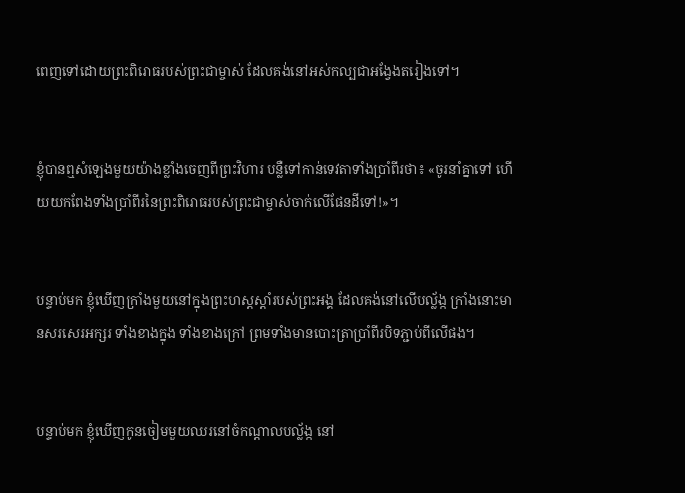ពេញទៅដោយព្រះ‌ពិរោធរបស់ព្រះ‌ជា‌ម្ចាស់ ដែលគង់នៅអស់‌កល្បជាអង្វែងតរៀងទៅ។


ខ្ញុំបានឮសំឡេងមួយយ៉ាងខ្លាំងចេញពីព្រះ‌វិហារ បន្លឺទៅកាន់ទេវតាទាំងប្រាំ‌ពីរថា៖ «ចូរនាំគ្នាទៅ ហើយយកពែងទាំងប្រាំ‌ពីរនៃព្រះ‌ពិរោធរបស់ព្រះ‌ជា‌ម្ចាស់ចាក់លើផែនដីទៅ!»។


បន្ទាប់មក ខ្ញុំឃើញក្រាំងមួយនៅក្នុងព្រះ‌ហស្ដស្ដាំរបស់ព្រះអង្គ ដែលគង់នៅលើបល្ល័ង្ក ក្រាំងនោះមានសរសេរអក្សរ ទាំងខាងក្នុង ទាំងខាងក្រៅ ព្រមទាំងមានបោះត្រាប្រាំ‌ពីរបិទភ្ជាប់ពីលើផង។


បន្ទាប់មក ខ្ញុំឃើញកូនចៀមមួយឈរនៅចំកណ្ដាលបល្ល័ង្ក នៅ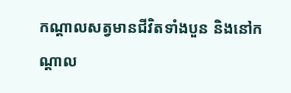កណ្ដាលសត្វមានជីវិតទាំងបួន និងនៅកណ្ដាល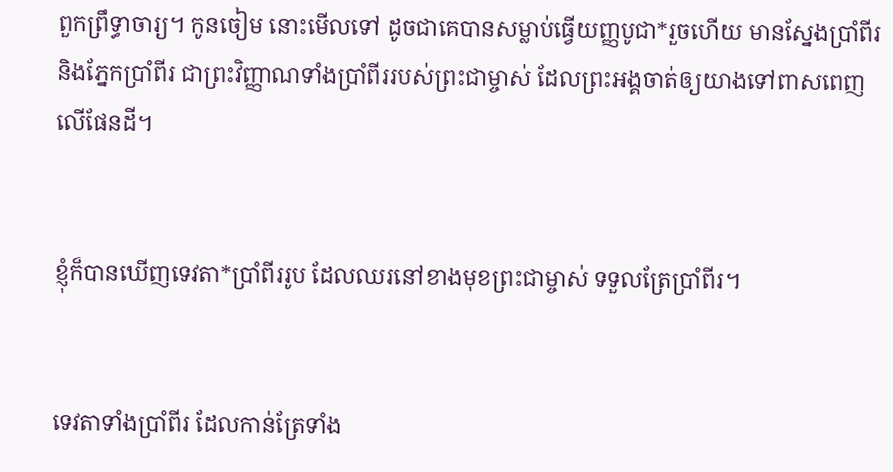ពួកព្រឹទ្ធា‌ចារ្យ។ កូនចៀម នោះមើលទៅ ដូចជាគេបានសម្លាប់ធ្វើយញ្ញ‌បូជា*រួចហើយ មានស្នែងប្រាំ‌ពីរ និងភ្នែកប្រាំ‌ពីរ ជាព្រះ‌វិញ្ញាណទាំងប្រាំ‌ពីររបស់ព្រះ‌ជា‌ម្ចាស់ ដែលព្រះអង្គចាត់ឲ្យយាងទៅពាស‌ពេញលើផែនដី។


ខ្ញុំក៏បានឃើញទេវតា*ប្រាំ‌ពីររូប ដែលឈរនៅខាងមុខព្រះ‌ជា‌ម្ចាស់ ទទួលត្រែប្រាំ‌ពីរ។


ទេវតាទាំងប្រាំ‌ពីរ ដែលកាន់ត្រែទាំង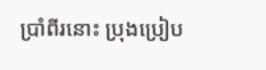ប្រាំ‌ពីរនោះ ប្រុងប្រៀប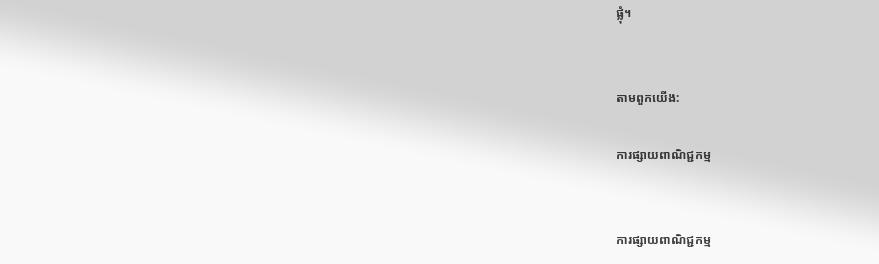ផ្លុំ។


តាមពួកយើង:

ការផ្សាយពាណិជ្ជកម្ម


ការផ្សាយពាណិជ្ជកម្ម